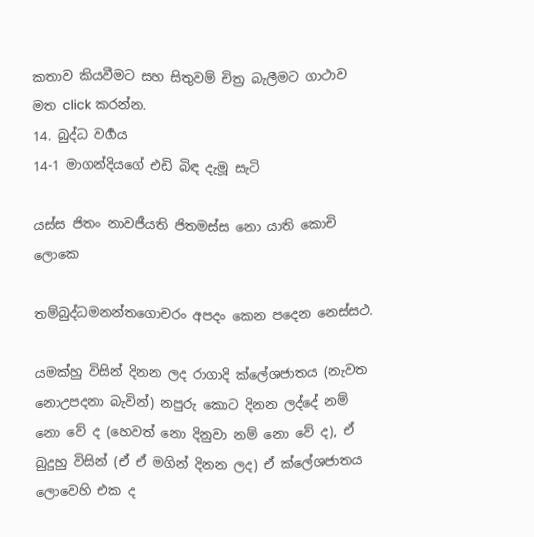කතාව කියවීමට සහ සිතුවම් චිත්‍ර බැලීමට ගාථාව මත click කරන්න.
14. බුද්ධ වර්‍ගය
14-1 මාගන්දියගේ එඩි බිඳ දැමූ සැටි

යස්ස ජිතං නාවජීයති ජිතමස්ස නො යාති කොචි ලොකෙ

තම්බුද්ධමනන්තගොචරං අපදං කෙන පදෙන නෙස්සථ.

යමක්හු විසින් දිනන ලද රාගාදි ක්ලේශජාතය (නැවත නොඋපදනා බැවින්) නපුරු කොට දිනන ලද්දේ නම් නො වේ ද (හෙවත් නො දිනුවා නම් නො වේ ද), ඒ බුදුහු විසින් (ඒ ඒ මගින් දිනන ලද) ඒ ක්ලේශජාතය ලොවෙහි එක ද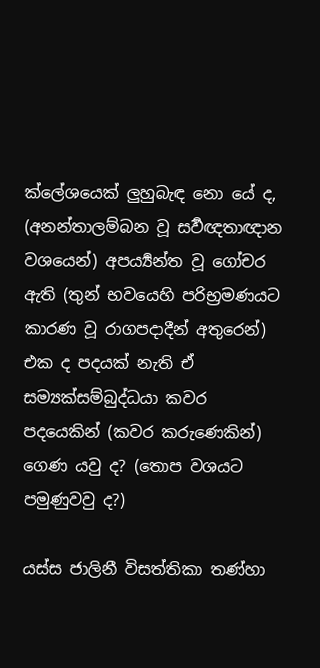ක්ලේශයෙක් ලුහුබැඳ නො යේ ද, (අනන්‍තාලම්බන වූ සර්‍වඥතාඥාන වශයෙන්) අපර්‍ය්‍යන්ත වූ ගෝචර ඇති (තුන් භවයෙහි පරිභ්‍රමණයට කාරණ වූ රාගපදාදීන් අතුරෙන්) එක ද පදයක් නැති ඒ සම්‍යක්සම්බුද්ධයා කවර පදයෙකින් (කවර කරුණෙකින්) ගෙණ යවු ද? (තොප වශයට පමුණුවවු ද?)

යස්ස ජාලිනී විසත්තිකා තණ්හා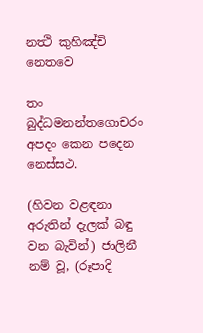නත්‍ථි කුහිඤ්චි නෙතවෙ

තං බුද්ධමනන්තගොචරං අපදං කෙන පදෙන නෙස්සථ.

(හිවන වළඳනා අරුතින් දැලක් බඳු වන බැවින්) ජාලිනී නම් වූ, (රූපාදි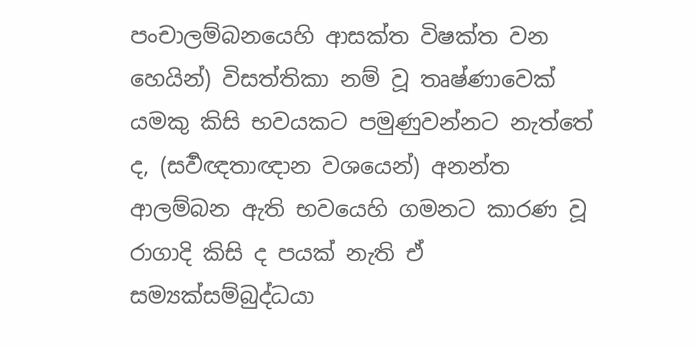පංචාලම්බනයෙහි ආසක්ත විෂක්ත වන හෙයින්) විසත්තිකා නම් වූ තෘෂ්ණාවෙක් යමකු කිසි භවයකට පමුණුවන්නට නැත්තේ ද, (සර්‍වඥතාඥාන වශයෙන්) අනන්ත ආලම්බන ඇති භවයෙහි ගමනට කාරණ වූ රාගාදි කිසි ද පයක් නැති ඒ සම්‍යක්සම්බුද්ධයා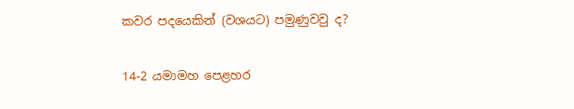කවර පදයෙකින් (වශයට) පමුණුවවු ද?

14-2 යමාමහ පෙළහර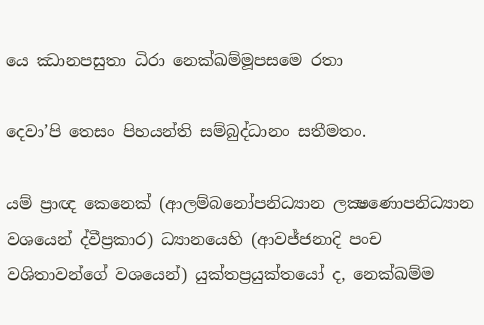යෙ ඣානපසුතා ධිරා නෙක්ඛම්මූපසමෙ රතා

දෙවා’පි තෙසං පිහයන්ති සම්බුද්ධානං සතීමතං.

යම් ප්‍රාඥ කෙනෙක් (ආලම්බනෝපනිධ්‍යාන ලක්‍ෂණොපනිධ්‍යාන වශයෙන් ද්වීප්‍රකාර) ධ්‍යානයෙහි (ආවජ්ජනාදි පංච වශිතාවන්ගේ වශයෙන්) යුක්තප්‍රයුක්තයෝ ද, නෙක්ඛම්ම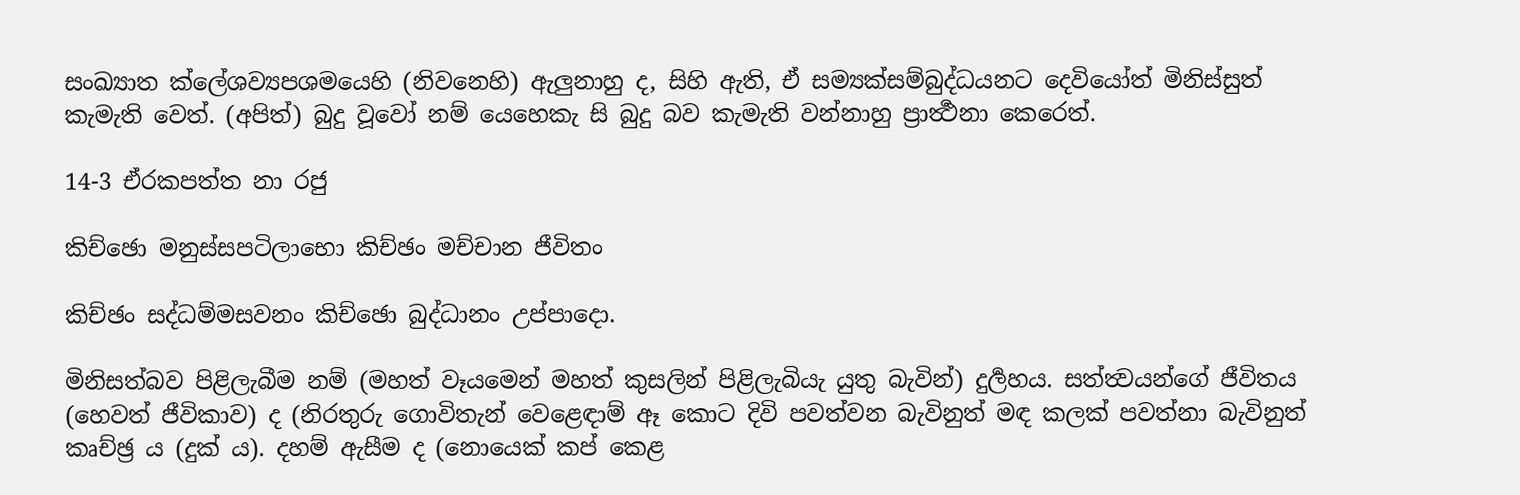සංඛ්‍යාත ක්ලේශව්‍යපශමයෙහි (නිවනෙහි) ඇලුනාහු ද, සිහි ඇති, ඒ සම්‍යක්සම්බුද්ධයනට දෙවියෝත් මිනිස්සුත් කැමැති වෙත්. (අපිත්) බුදු වූවෝ නම් යෙහෙකැ සි බුදු බව කැමැති වන්නාහු ප්‍රාර්‍ත්‍ථනා කෙරෙත්.

14-3 ඒරකපත්ත නා රජු

කිච්ඡො මනුස්සපටිලාභො කිච්ඡං මච්චාන ජීවිතං

කිච්ඡං සද්ධම්මසවනං කිච්ඡො බුද්ධානං උප්පාදො.

මිනිසත්බව පිළිලැබීම නම් (මහත් වෑයමෙන් මහත් කුසලින් පිළිලැබියැ යුතු බැවින්) දුර්‍ලහය. සත්ත්‍වයන්ගේ ජීවිතය (හෙවත් ජීවිකාව) ද (නිරතුරු ගොවිතැන් වෙළෙඳාම් ඈ කොට දිවි පවත්වන බැවිනුත් මඳ කලක් පවත්නා බැවිනුත් කෘච්ඡ්‍ර ය (දුක් ය). දහම් ඇසීම ද (නොයෙක් කප් කෙළ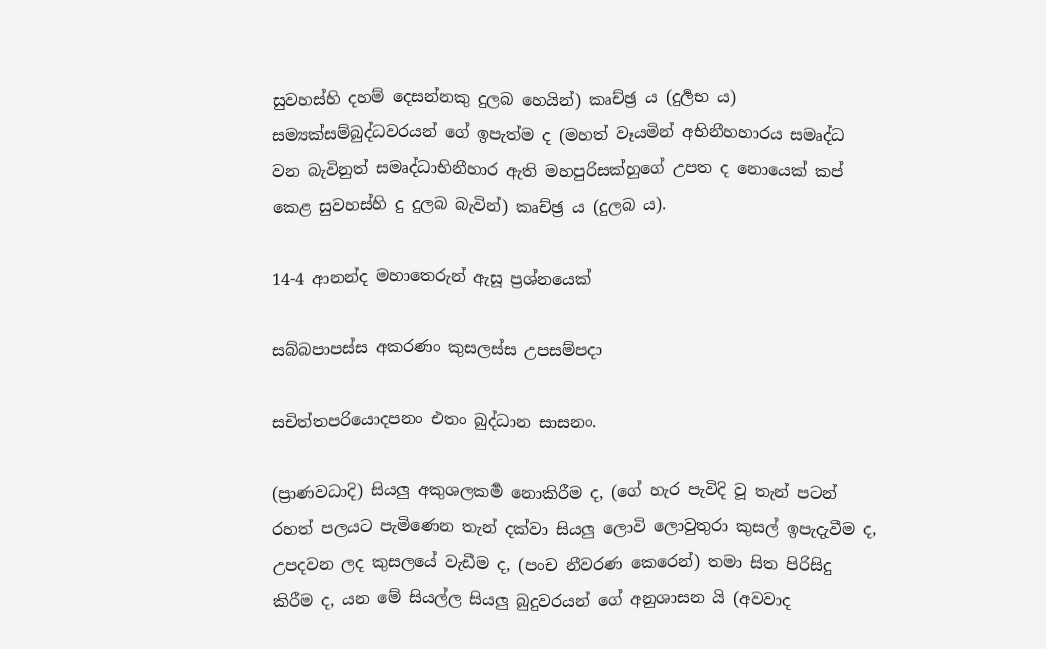සුවහස්හි දහම් දෙසන්නකු දුලබ හෙයින්) කෘච්ඡ්‍ර ය (දුර්‍ලභ ය) සම්‍යක්සම්බුද්ධවරයන් ගේ ඉපැත්ම ද (මහත් වෑයමින් අභිනීහහාරය සමෘද්ධ වන බැවිනුත් සමෘද්ධාභිනීහාර ඇති මහපුරිසක්හුගේ උපත ද නොයෙක් කප් කෙළ සුවහස්හි දු දුලබ බැවින්) කෘච්ඡ්‍ර ය (දුලබ ය).

14-4 ආනන්ද මහාතෙරුන් ඇසූ ප්‍රශ්නයෙක්

සබ්බපාපස්ස අකරණං කුසලස්ස උපසම්පදා

සචිත්තපරියොදපනං එතං බුද්ධාන සාසනං.

(ප්‍රාණවධාදි) සියලු අකුශලකර්‍ම නොකිරීම ද, (ගේ හැර පැවිදි වූ තැන් පටන් රහත් පලයට පැමිණෙන තැන් දක්වා සියලු ලොවි ලොවුතුරා කුසල් ඉපැදැවීම ද, උපදවන ලද කුසලයේ වැඩීම ද, (පංච නීවරණ කෙරෙන්) තමා සිත පිරිසිදු කිරීම ද, යන මේ සියල්ල සියලු බුදුවරයන් ගේ අනුශාසන යි (අවවාද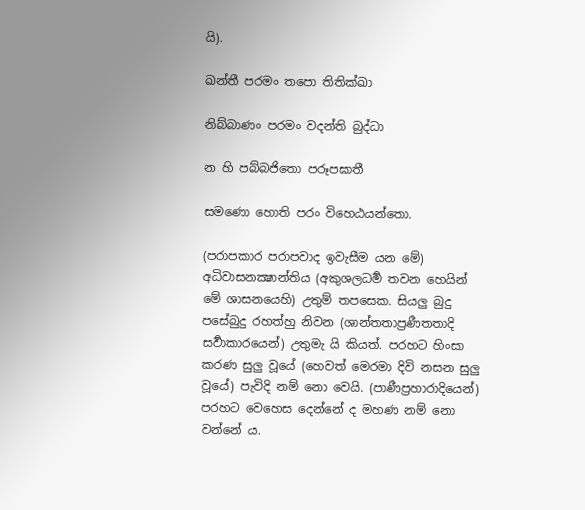යි).

ඛන්තී පරමං තපො තිතික්ඛා

නිබ්බාණං පරමං වදන්ති බුද්ධා

න හි පබ්බජිතො පරූපඝාතී

සමණො හොති පරං විහෙඨයන්තො.

(පරාපකාර පරාපවාද ඉවැසීම යන මේ) අධිවාසනක්‍ෂාන්තිය (අකුශලධර්‍ම තවන හෙයින් මේ ශාසනයෙහි) උතුම් තපසෙක. සියලු බුදු පසේබුදු රහත්හු නිවන (ශාන්තතාප්‍රණීතතාදි සර්‍වාකාරයෙන්) උතුමැ යි කියත්. පරහට හිංසා කරණ සුලු වූයේ (හෙවත් මෙරමා දිවි නසන සුලු වූයේ) පැවිදි නම් නො වෙයි. (පාණීප්‍රහාරාදියෙන්) පරහට වෙහෙස දෙන්නේ ද මහණ නම් නො වන්නේ ය.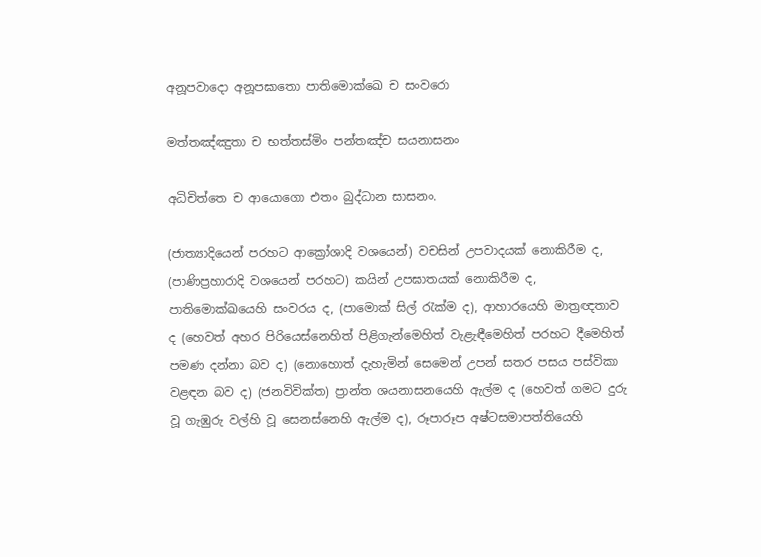අනූපවාදො අනූපඝාතො පාතිමොක්ඛෙ ච සංවරො

මත්තඤ්ඤුතා ච භත්තස්මිං පන්තඤ්ච සයනාසනං

අධිචිත්තෙ ච ආයොගො එතං බුද්ධාන සාසනං.

(ජාත්‍යාදියෙන් පරහට ආක්‍රෝශාදි වශයෙන්) වචසින් උපවාදයක් නොකිරීම ද, (පාණිප්‍රහාරාදි වශයෙන් පරහට) කයින් උපඝාතයක් නොකිරීම ද, පාතිමොක්ඛයෙහි සංවරය ද, (පාමොක් සිල් රැක්ම ද), ආහාරයෙහි මාත්‍රඥතාව ද (හෙවත් අහර පිරියෙස්නෙහිත් පිළිගැන්මෙහිත් වැළැඳීමෙහිත් පරහට දීමෙහිත් පමණ දන්නා බව ද) (නොහොත් දැහැමින් සෙමෙන් උපන් සතර පසය පස්විකා වළඳන බව ද) (ජනවිවික්ත) ප්‍රාන්ත ශයනාසනයෙහි ඇල්ම ද (හෙවත් ගමට දුරු වූ ගැඹුරු වල්හි වූ සෙනස්නෙහි ඇල්ම ද), රූපාරූප අෂ්ටසමාපත්තියෙහි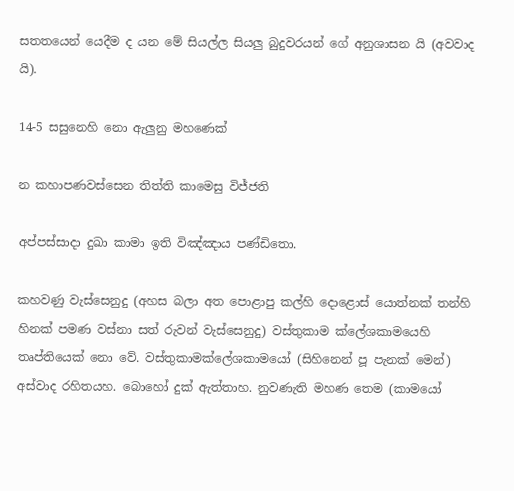සතතයෙන් යෙදීම ද යන මේ සියල්ල සියලු බුදුවරයන් ගේ අනුශාසන යි (අවවාද යි).

14-5 සසුනෙහි නො ඇලුනු මහණෙක්

න කහාපණවස්සෙන තිත්ති කාමෙසු විජ්ජති

අප්පස්සාදා දුඛා කාමා ඉති විඤ්ඤාය පණ්ඩිතො.

කහවණු වැස්සෙනුදු (අහස බලා අත පොළාපු කල්හි දොළොස් යොත්නක් තන්හි හිනක් පමණ වස්නා සත් රුවන් වැස්සෙනුදු) වස්තුකාම ක්ලේශකාමයෙහි තෘප්තියෙක් නො වේ. වස්තුකාමක්ලේශකාමයෝ (සිහිනෙන් පූ පැනක් මෙන්) අස්වාද රහිතයහ. බොහෝ දුක් ඇත්තාහ. නුවණැති මහණ තෙම (කාමයෝ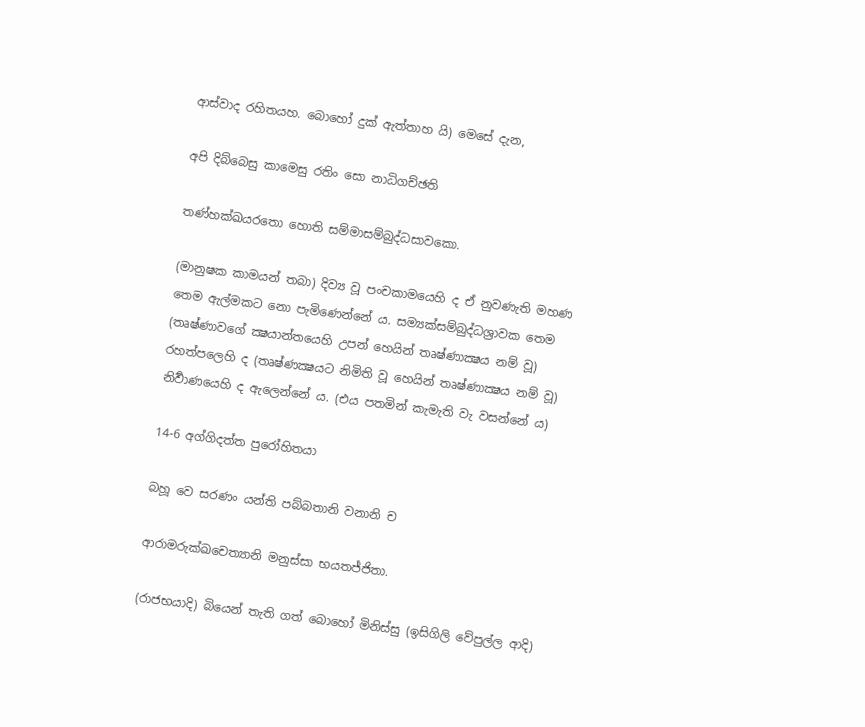ආස්වාද රහිතයහ. බොහෝ දුක් ඇත්තාහ යි) මෙසේ දැන,

අපි දිබ්බෙසු කාමෙසු රතිං සො නාධිගච්ඡති

තණ්හක්ඛයරතො හොති සම්මාසම්බුද්ධසාවකො.

(මානුෂක කාමයන් තබා) දිව්‍ය වූ පංචකාමයෙහි ද ඒ නුවණැති මහණ තෙම ඇල්මකට නො පැමිණෙන්නේ ය. සම්‍යක්සම්බුද්ධශ්‍රාවක තෙම (තෘෂ්ණාවගේ ක්‍ෂයාන්තයෙහි උපන් හෙයින් තෘෂ්ණාක්‍ෂය නම් වූ) රහත්පලෙහි ද (තෘෂ්ණක්‍ෂයට නිමිති වූ හෙයින් තෘෂ්ණාක්‍ෂය නම් වූ) නිර්‍වාණයෙහි ද ඇලෙන්නේ ය. (එය පතමින් කැමැති වැ වසන්නේ ය)

14-6 අග්ගිදත්ත පුරෝහිතයා

බහූ වෙ සරණං යන්ති පබ්බතානි වනානි ච

ආරාමරුක්ඛචෙත්‍යානි මනුස්සා භයතජ්ජිතා.

(රාජභයාදි) බියෙන් තැති ගත් බොහෝ මිනිස්සු (ඉසිගිලි වේපුල්ල ආදි)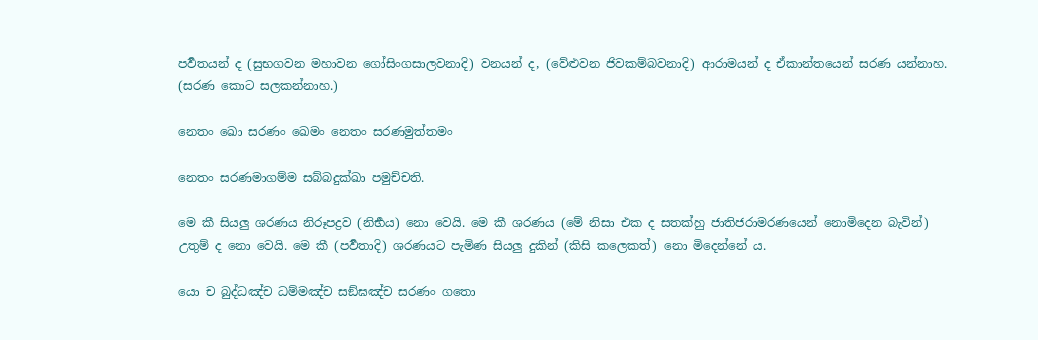පර්‍වතයන් ද (සුභගවන මහාවන ගෝසිංගසාලවනාදි) වනයන් ද, (වේළුවන ජිවකම්බවනාදි) ආරාමයන් ද ඒකාන්තයෙන් සරණ යන්නාහ. (සරණ කොට සලකන්නාහ.)

නෙතං ඛො සරණං ඛෙමං නෙතං සරණමුත්තමං

නෙතං සරණමාගම්ම සබ්බදුක්ඛා පමුච්චති.

මෙ කී සියලු ශරණය නිරූපද්‍රව (නිර්‍භය) නො වෙයි. මෙ කී ශරණය (මේ නිසා එක ද සතක්හු ජාතිජරාමරණයෙන් නොමිදෙන බැවින්) උතුම් ද නො වෙයි. මෙ කී (පර්‍වතාදි) ශරණයට පැමිණ සියලු දුකින් (කිසි කලෙකත්) නො මිදෙන්නේ ය.

යො ච බුද්ධඤ්ච ධම්මඤ්ච සඞ්ඝඤ්ච සරණං ගතො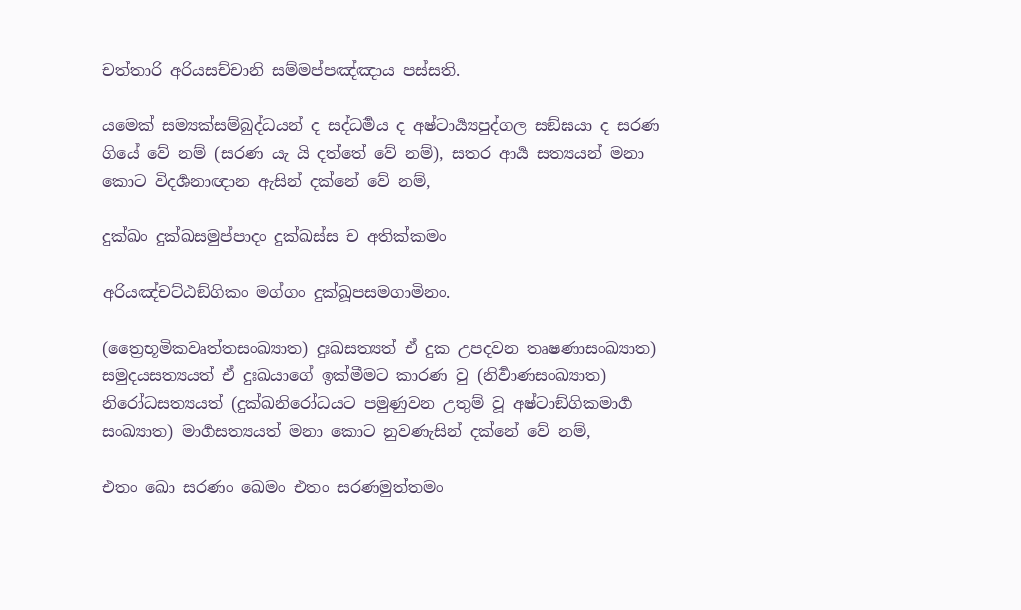චත්තාරි අරියසච්චානි සම්මප්පඤ්ඤාය පස්සති.

යමෙක් සම්‍යක්සම්බුද්ධයන් ද සද්ධර්‍මය ද අෂ්ටාර්‍ය්‍යපුද්ගල සඞ්ඝයා ද සරණ ගියේ වේ නම් (සරණ යැ යි දත්තේ වේ නම්), සතර ආර්‍ය සත්‍යයන් මනා කොට විදර්‍ශනාඥාන ඇසින් දක්නේ වේ නම්,

දුක්ඛං දුක්ඛසමුප්පාදං දුක්ඛස්ස ච අතික්කමං

අරියඤ්චට්ඨඞ්ගිකං මග්ගං දුක්ඛූපසමගාමිනං.

(ත්‍රෛභූමිකවෘත්තසංඛ්‍යාත) දුඃඛසත්‍යත් ඒ දුක උපදවන තෘෂණාසංඛ්‍යාත) සමුදයසත්‍යයත් ඒ දුඃඛයාගේ ඉක්මීමට කාරණ වු (නිර්‍වාණසංඛ්‍යාත) නිරෝධසත්‍යයත් (දුක්ඛනිරෝධයට පමුණුවන උතුම් වූ අෂ්ටාඞ්ගිකමාර්‍ග සංඛ්‍යාත) මාර්‍ගසත්‍යයත් මනා කොට නුවණැසින් දක්නේ වේ නම්,

එතං ඛො සරණං ඛෙමං එතං සරණමුත්තමං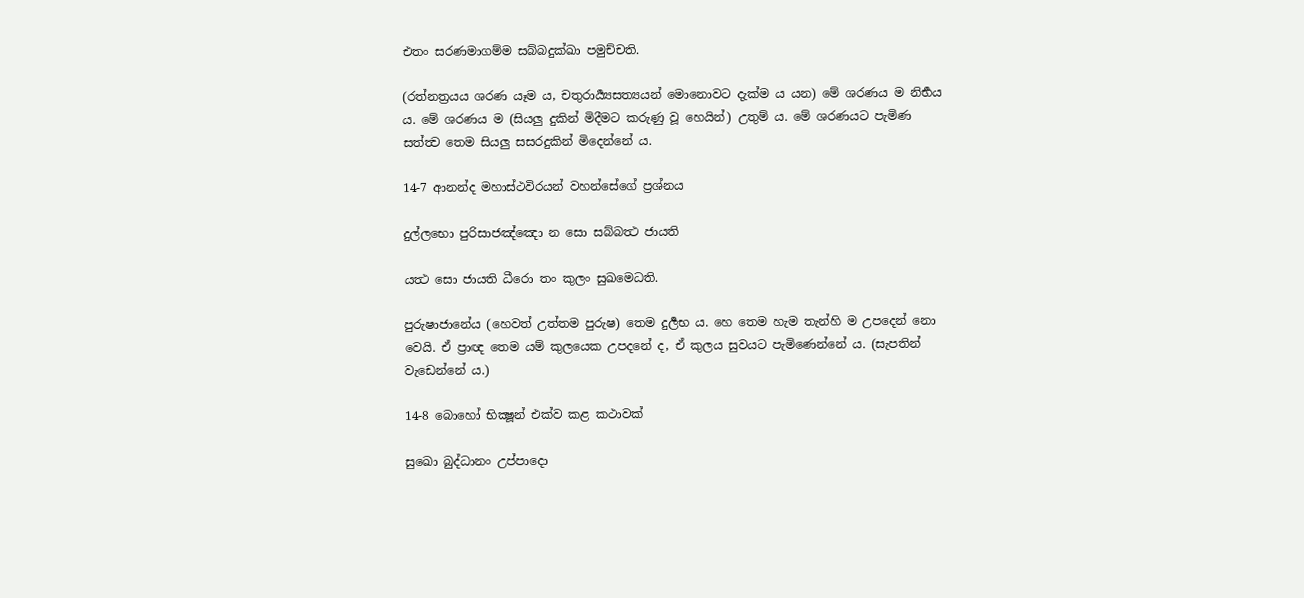එතං සරණමාගම්ම සබ්බදුක්ඛා පමුච්චති.

(රත්නත්‍රයය ශරණ යෑම ය, චතුරාර්‍ය්‍යසත්‍යයන් මොනොවට දැක්ම ය යන) මේ ශරණය ම නිර්‍භය ය. මේ ශරණය ම (සියලු දුකින් මිදීමට කරුණු වූ හෙයින්) උතුම් ය. මේ ශරණයට පැමිණ සත්ත්‍ව තෙම සියලු සසරදුකින් මිදෙන්නේ ය.

14-7 ආනන්ද මහාස්ථවිරයන් වහන්සේගේ ප්‍රශ්නය

දුල්ලභො පුරිසාජඤ්ඤො න සො සබ්බත්‍ථ ජායති

යත්‍ථ සො ජායති ධීරො තං කුලං සුඛමෙධති.

පුරුෂාජානේය (හෙවත් උත්තම පුරුෂ) තෙම දුර්‍ලභ ය. හෙ තෙම හැම තැන්හි ම උපදෙන් නො වෙයි. ඒ ප්‍රාඥ තෙම යම් කුලයෙක උපදනේ ද, ඒ කුලය සුවයට පැමිණෙන්නේ ය. (සැපතින් වැඩෙන්නේ ය.)

14-8 බොහෝ භික්‍ෂූන් එක්ව කළ කථාවක්

සුඛො බුද්ධානං උප්පාදො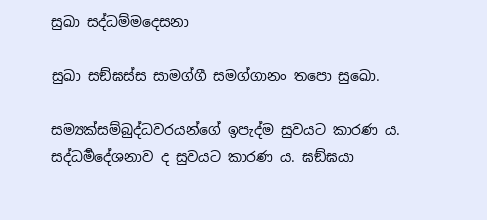සුඛා සද්ධම්මදෙසනා

සුඛා සඞ්ඝස්ස සාමග්ගී සමග්ගානං තපො සුඛො.

සම්‍යක්සම්බුද්ධවරයන්ගේ ඉපැද්ම සුවයට කාරණ ය. සද්ධර්‍මදේශනාව ද සුවයට කාරණ ය. ඝඞ්ඝයා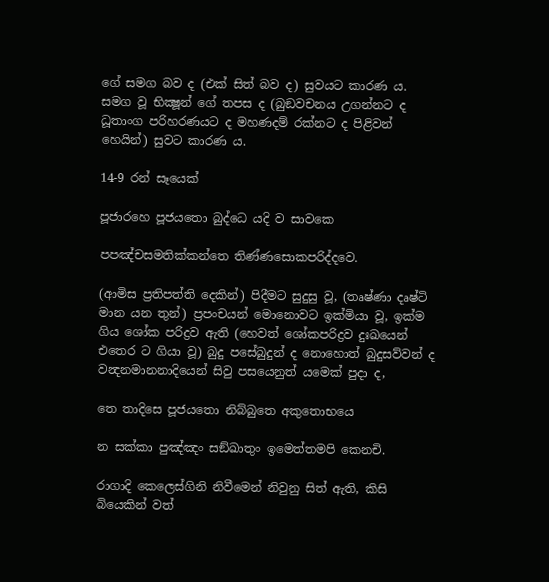ගේ සමග බව ද (එක් සිත් බව ද) සුවයට කාරණ ය. සමග වූ භික්‍ෂූන් ගේ තපස ද (බුඞවචනය උගන්නට ද ධූතාංග පරිහරණයට ද මහණදම් රක්නට ද පිළිවන් හෙයින්) සුවට කාරණ ය.

14-9 රන් සෑයෙක්

පූජාරහෙ පූජයතො බුද්ධෙ යදි ව සාවකෙ

පපඤ්චසමතික්කන්තෙ තිණ්ණසොකපරිද්දවෙ.

(ආමිස ප්‍රතිපත්ති දෙකින්) පිදීමට සුදුසු වූ, (තෘෂ්ණා දෘෂ්ටි මාන යන තුන්) ප්‍රපංචයන් මොනොවට ඉක්මියා වූ, ඉක්ම ගිය ශෝක පරිද්‍රව ඇති (හෙවත් ශෝකපරිද්‍රව දුඃඛයෙන් එතෙර ට ගියා වූ) බුදු පසේබුදුන් ද නොහොත් බුදුසව්වන් ද වන්‍දනමානනාදියෙන් සිවු පසයෙනුත් යමෙක් පුදා ද,

තෙ තාදිසෙ පූජයතො නිබ්බුතෙ අකුතොභයෙ

න සක්කා පුඤ්ඤං සඞ්ඛාතුං ඉමෙත්තමපි කෙනචි.

රාගාදි කෙලෙස්ගිනි නිවීමෙන් නිවුනු සිත් ඇති, කිසි බියෙකින් වත්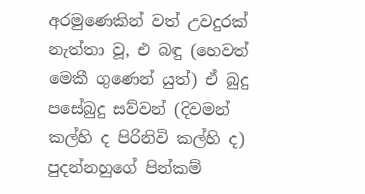අරමුණෙකින් වත් උවදුරක් නැත්තා වූ, එ බඳු (හෙවත් මෙකී ගුණෙන් යුත්) ඒ බුදු පසේබුදු සව්වන් (දිවමන් කල්හි ද පිරිනිවි කල්හි ද) පුදන්නහුගේ පින්කම්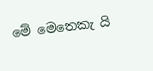මේ මෙතෙකැ යි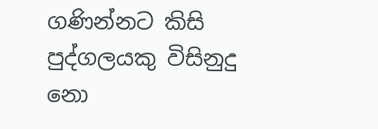ගණින්නට කිසි පුද්ගලයකු විසිනුදු නො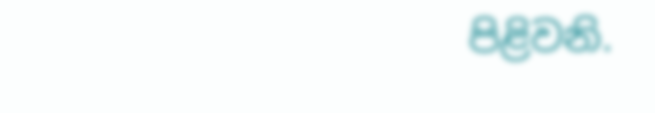පිළිවනි.